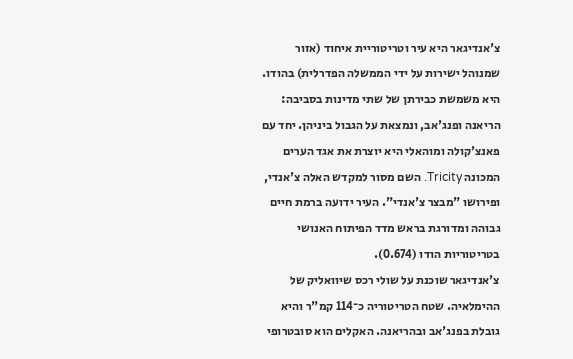צ'אנדיגאר היא עיר וטריטוריית איחוד (אזור שמנוהל ישירות על ידי הממשלה הפדרלית) בהודו. היא משמשת כבירתן של שתי מדינות בסביבה: הריאנה ופנג'אב, ונמצאת על הגבול ביניהן. יחד עם פאנצ'קולה ומוהאלי היא יוצרת את אגד הערים המכונה Tricity. השם מסור למקדש האלה צ'אנדי, ופירושו "מבצר צ'אנדי". העיר ידועה ברמת חיים גבוהה ומדורגת בראש מדד הפיתוח האנושי בטריטוריות הודו (0.674).
צ'אנדיגאר שוכנת על שולי רכס שיוואליק של ההימלאיה. שטח הטריטוריה כ־114 קמ"ר והיא גובלת בפנג'אב ובהריאנה. האקלים הוא סובטרופי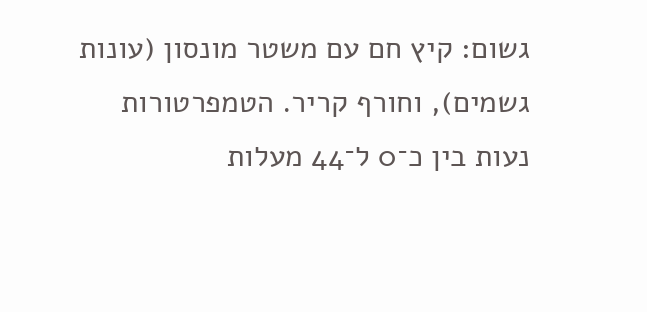גשום: קיץ חם עם משטר מונסון (עונות גשמים), וחורף קריר. הטמפרטורות נעות בין כ־0 ל־44 מעלות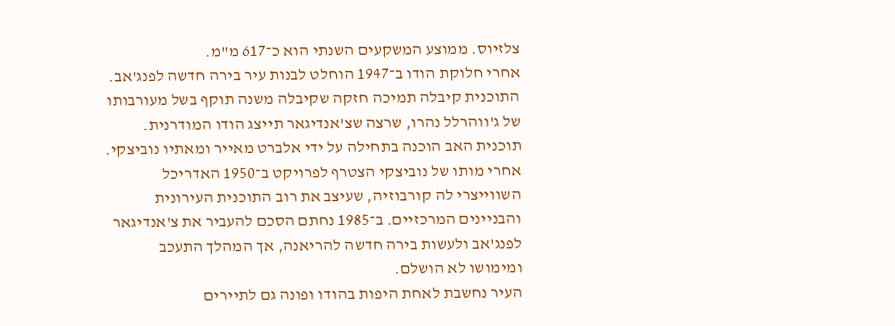צלזיוס. ממוצע המשקעים השנתי הוא כ־617 מ"מ.
אחרי חלוקת הודו ב־1947 הוחלט לבנות עיר בירה חדשה לפנג'אב. התוכנית קיבלה תמיכה חזקה שקיבלה משנה תוקף בשל מעורבותו של ג'ווהרלל נהרו, שרצה שצ'אנדיגאר תייצג הודו המודרנית. תוכנית האב הוכנה בתחילה על ידי אלברט מאייר ומאתיו נוביצקי. אחרי מותו של נוביצקי הצטרף לפרויקט ב־1950 האדריכל השווייצרי לה קורבוזיה, שעיצב את רוב התוכנית העירונית והבניינים המרכזיים. ב־1985 נחתם הסכם להעביר את צ'אנדיגאר לפנג'אב ולעשות בירה חדשה להריאנה, אך המהלך התעכב ומימושו לא הושלם.
העיר נחשבת לאחת היפות בהודו ופונה גם לתיירים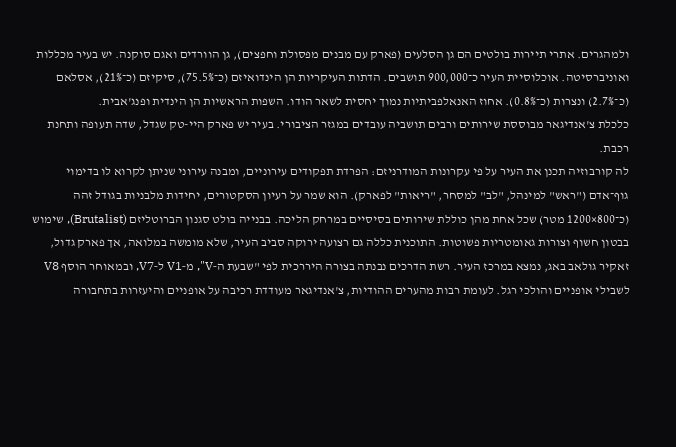ולמהגרים. אתרי תיירות בולטים הם גן הסלעים (פארק עם מבנים מפסולת וחפצים), גן הוורדים ואגם סוקנה. יש בעיר מכללות ואוניברסיטה. אוכלוסיית העיר כ־900,000 תושבים. הדתות העיקריות הן הינדואיזם (כ־75.5%), סיקיזם (כ־21%), אסלאם (כ־2.7%) ונצרות (כ־0.8%). אחוז האנאלפביתיות נמוך יחסית לשאר הודו. השפות הראשיות הן הינדית ופנג'אבית.
כלכלת צ'אנדיגאר מבוססת שירותים ורבים תושביה עובדים במגזר הציבורי. בעיר יש פארק היי-טק שגדל, שדה תעופה ותחנת רכבת.
לה קורבוזיה תכנן את העיר על פי עקרונות המודרניזם: הפרדת תפקודים עירוניים, ומבנה עירוני שניתן לקרוא לו בדימוי גוף־אדם ("ראש" למינהל, "לב" למסחר, "ריאות" לפארק). הוא שמר על רעיון הסקטורים, יחידות מלבניות בגודל זהה (כ־800×1200 מטר) שכל אחת מהן כוללת שירותים בסיסיים במרחק הליכה. בבנייה בולט סגנון הברוטליזם (Brutalist), שימוש בבטון חשוף וצורות גאומטריות פשוטות. התוכנית כללה גם רצועה ירוקה סביב העיר, שלא מומשה במלואה, אך פארק גדול, זאקיר גולאב באג, נמצא במרכז העיר. רשת הדרכים נבנתה בצורה היררכית לפי "שבעת ה‑V", מ‑V1 ל‑V7, ובמאוחר הוסף V8 לשבילי אופניים והולכי רגל. לעומת רבות מהערים ההודיות, צ'אנדיגאר מעודדת רכיבה על אופניים והיעזרות בתחבורה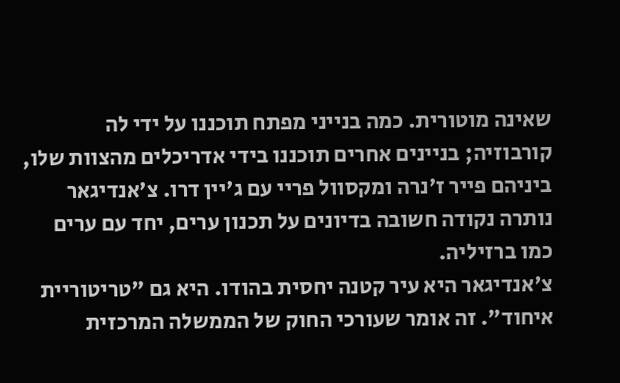שאינה מוטורית. כמה בנייני מפתח תוכננו על ידי לה קורבוזיה; בניינים אחרים תוכננו בידי אדריכלים מהצוות שלו, ביניהם פייר ז'נרה ומקסוול פריי עם ג'יין דרו. צ'אנדיגאר נותרה נקודה חשובה בדיונים על תכנון ערים, יחד עם ערים כמו ברזיליה.
צ'אנדיגאר היא עיר קטנה יחסית בהודו. היא גם "טריטוריית איחוד". זה אומר שעורכי החוק של הממשלה המרכזית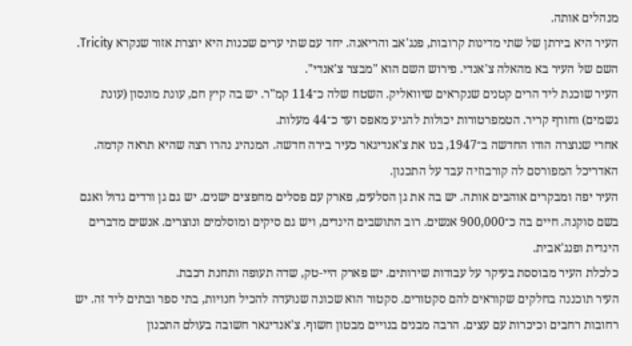מנהלים אותה.
העיר היא בירתן של שתי מדינות קרובות, פנג'אב והריאנה. יחד עם שתי ערים שכנות היא יוצרת אזור שנקרא Tricity. השם של העיר בא מהאלה צ'אנדי. פירוש השם הוא "מבצר צ'אנדי".
העיר שוכנת ליד הרים קטנים שנקראים שיוואליק. השטח שלה כ־114 קמ"ר. יש בה קיץ חם, עונת מונסון (עונת גשמים) וחורף קריר. הטמפרטורות יכולות להגיע מאפס ועד כ־44 מעלות.
אחרי שנוצרה הודו החדשה ב־1947, בנו את צ'אנדיגאר כעיר בירה חדשה. המנהיג נהרו רצה שהיא תראה קדמה. האדריכל המפורסם לה קורבוזיה עבד על התכנון.
העיר יפה ומבקרים אוהבים אותה. יש בה את גן הסלעים, פארק עם פסלים מחפצים ישנים. יש גם גן ורדים גדול ואגם בשם סוקנה. חיים בה כ־900,000 אנשים. רוב התושבים הינדים, ויש גם סיקים ומוסלמים ונוצרים. אנשים מדברים הינדית ופנג'אבית.
כלכלת העיר מבוססת בעיקר על עבודות שירותים. יש פארק היי‑טק, שדה תעופה ותחנת רכבת.
העיר תוכננה בחלקים שקוראים להם סקטורים. סקטור הוא שכונה שנועדה להכיל חנויות, בתי ספר ובתים ליד זה. יש רחובות רחבים וכיכרות עם עצים. הרבה מבנים בנויים מבטון חשוף. צ'אנדיגאר חשובה בעולם התכנון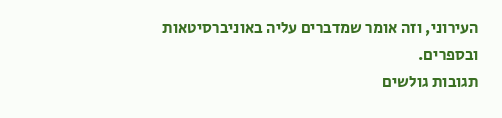העירוני, וזה אומר שמדברים עליה באוניברסיטאות ובספרים.
תגובות גולשים